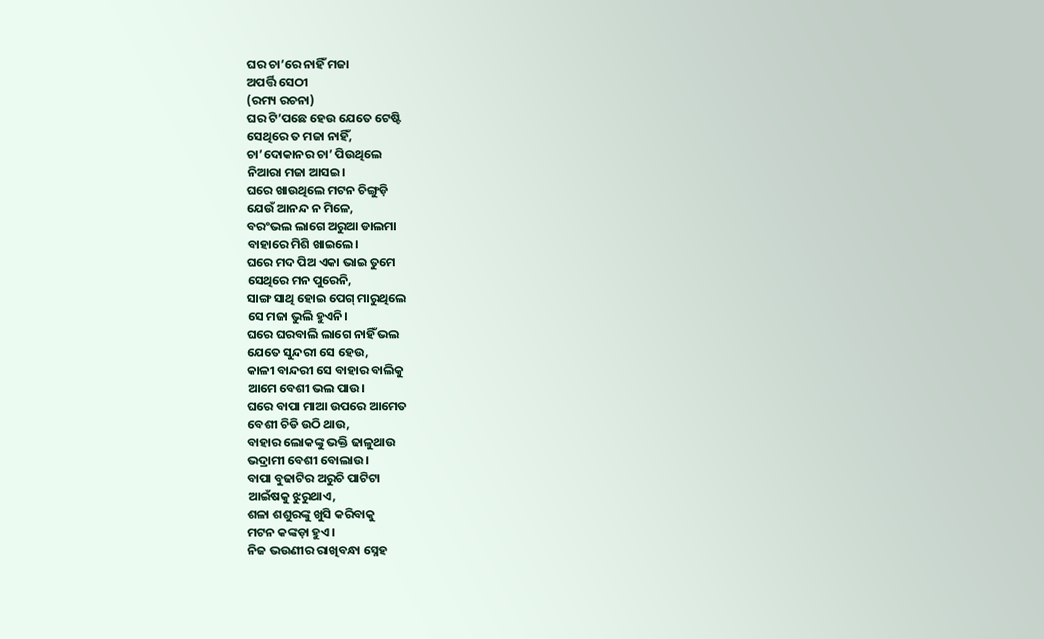ଘର ଚା’ରେ ନାହିଁ ମଜା
ଅପର୍ତ୍ତି ସେଠୀ
(ରମ୍ୟ ରଚନା)
ଘର ଟି’ପଛେ ହେଉ ଯେତେ ଟେଷ୍ଟି
ସେଥିରେ ତ ମଜା ନାହିଁ,
ଚା’ଦୋକାନର ଚା’ ପିଉଥିଲେ
ନିଆରା ମଜା ଆସଇ।
ଘରେ ଖାଉଥିଲେ ମଟନ ଚିଙ୍ଗୁଡ଼ି
ଯେଉଁ ଆନନ୍ଦ ନ ମିଳେ,
ବରଂଭଲ ଲାଗେ ଅରୁଆ ଡାଲମା
ବାହାରେ ମିଶି ଖାଇଲେ।
ଘରେ ମଦ ପିଅ ଏକା ଭାଇ ତୁମେ
ସେଥିରେ ମନ ପୁରେନି,
ସାଙ୍ଗ ସାଥି ହୋଇ ପେଗ୍ ମାରୁଥିଲେ
ସେ ମଜା ଭୁଲି ହୁଏନି।
ଘରେ ଘରବାଲି ଲାଗେ ନାହିଁ ଭଲ
ଯେତେ ସୁନ୍ଦରୀ ସେ ହେଉ,
କାଳୀ ବାନ୍ଦରୀ ସେ ବାହାର ବାଲିକୁ
ଆମେ ବେଶୀ ଭଲ ପାଉ।
ଘରେ ବାପା ମାଆ ଉପରେ ଆମେତ
ବେଶୀ ଚିଡି ଉଠି ଥାଉ,
ବାହାର ଲୋକଙ୍କୁ ଭକ୍ତି ଢାଳୁଥାଉ
ଭଦ୍ରାମୀ ବେଶୀ ବୋଲାଉ।
ବାପା ବୁଢାଟିର ଅରୁଚି ପାଟିଟା
ଆଇଁଷକୁ ଝୁରୁଥାଏ,
ଶଳା ଶଶୁରଙ୍କୁ ଖୁସି କରିବାକୁ
ମଟନ କଙ୍କଡ଼ା ହୁଏ।
ନିଜ ଭଉଣୀର ରାଖିବନ୍ଧା ସ୍ନେହ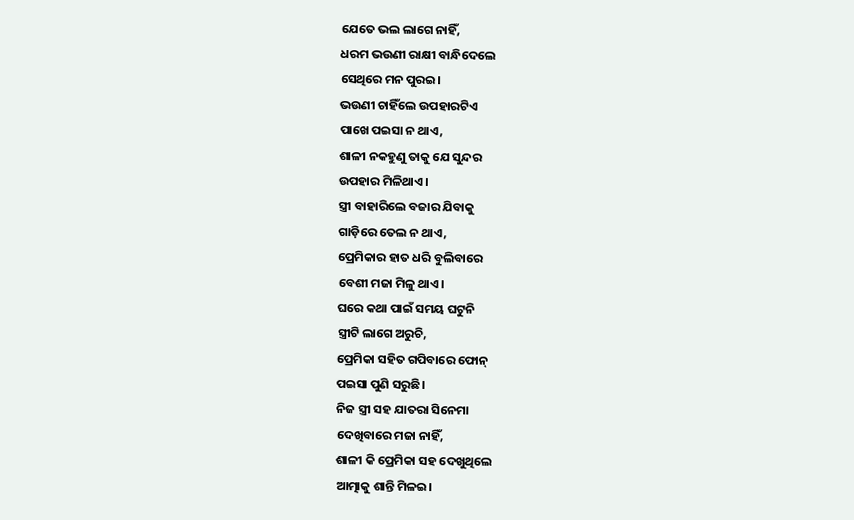ଯେତେ ଭଲ ଲାଗେ ନାହିଁ,
ଧରମ ଭଉଣୀ ରାକ୍ଷୀ ବାନ୍ଧିଦେଲେ
ସେଥିରେ ମନ ପୁରଇ।
ଭଉଣୀ ଚାହିଁଲେ ଉପହାରଟିଏ
ପାଖେ ପଇସା ନ ଥାଏ,
ଶାଳୀ ନକହୁଣୁ ତାକୁ ଯେ ସୁନ୍ଦର
ଉପହାର ମିଳିଥାଏ।
ସ୍ତ୍ରୀ ବାହାରିଲେ ବଜାର ଯିବାକୁ
ଗାଡ଼ିରେ ତେଲ ନ ଥାଏ,
ପ୍ରେମିକାର ହାତ ଧରି ବୁଲିବାରେ
ବେଶୀ ମଜା ମିଳୁ ଥାଏ।
ଘରେ କଥା ପାଇଁ ସମୟ ଘଟୁନି
ସ୍ତ୍ରୀଟି ଲାଗେ ଅରୁଚି,
ପ୍ରେମିକା ସହିତ ଗପିବାରେ ଫୋନ୍
ପଇସା ପୁଣି ସରୁଛି।
ନିଜ ସ୍ତ୍ରୀ ସହ ଯାତରା ସିନେମା
ଦେଖିବାରେ ମଜା ନାହିଁ,
ଶାଳୀ କି ପ୍ରେମିକା ସହ ଦେଖୁଥିଲେ
ଆତ୍ମାକୁ ଶାନ୍ତି ମିଳଇ।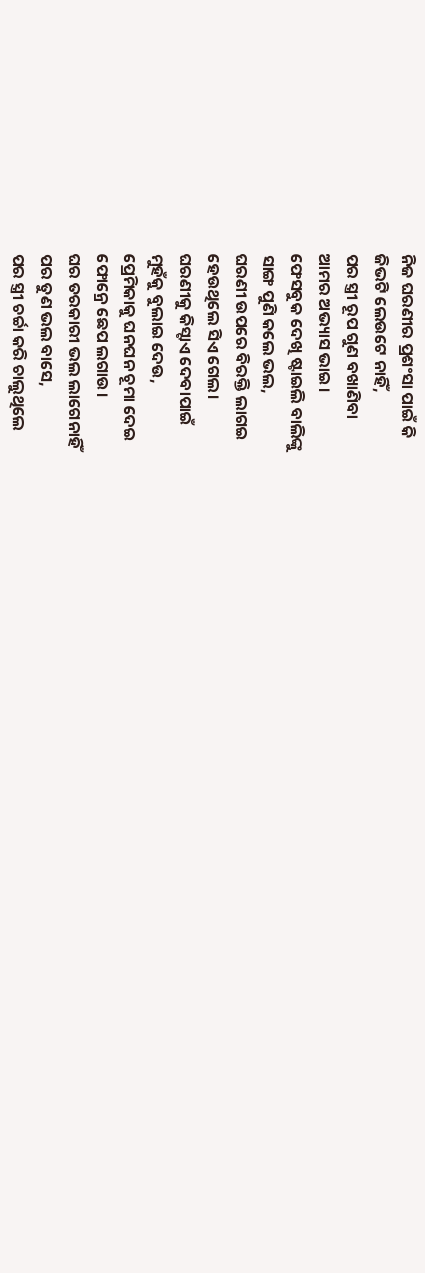ନିଜ ଘରଣୀର ପ୍ରଶଂସା ପାଇଁ କି
ଜିଭଟି ଲେଉଟେ ନାହିଁ,
ପର ସ୍ତ୍ରୀ ରୂପ ଗୁଣ ବଖାଣିବା
ଆମର ଅଭ୍ୟାସ ଭାଇ।
ଫେସବୁକ ଦେଖି ଷ୍ଟାଇଲି ବାଲିଙ୍କୁ
ସାଙ୍ଗ ପୁଣି କଲେ ଭଲ,
ଘରଣୀ ଉପରେ ବିରକ୍ତି ଲାଗଇ
ହେଉଥିଲେ ସିଏ ଗେଲ।
ଘରଣୀକୁ କିସ୍ଟାଏ ଦେବାପାଇଁ
ମୁହଁକୁ ବୁଲାଇ ଦେଉ,
ପ୍ରେମିକାକୁ ଘନଘନ ଚୂମା ଦେଇ
ଫୋନ୍ରେ ଛେପ ଲଗାଉ।
ଘର ତରକାରୀ ଭଲ ଲାଗେନାହିଁ
ପର ତୁଣ ଭଲ ବାସେ,
ପର ସ୍ତ୍ରୀ ଚର୍ଚ୍ଚା କରି ଚାଲୁଥିଲେ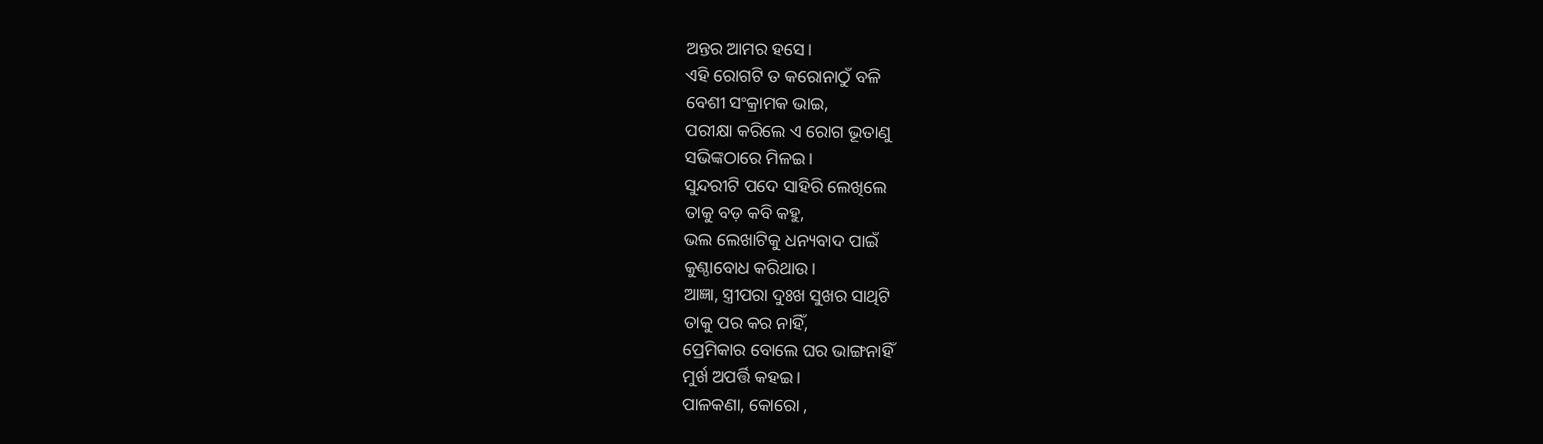ଅନ୍ତର ଆମର ହସେ।
ଏହି ରୋଗଟି ତ କରୋନାଠୁଁ ବଳି
ବେଶୀ ସଂକ୍ରାମକ ଭାଇ,
ପରୀକ୍ଷା କରିଲେ ଏ ରୋଗ ଭୂତାଣୁ
ସଭିଙ୍କଠାରେ ମିଳଇ।
ସୁନ୍ଦରୀଟି ପଦେ ସାହିରି ଲେଖିଲେ
ତାକୁ ବଡ଼ କବି କହୁ,
ଭଲ ଲେଖାଟିକୁ ଧନ୍ୟବାଦ ପାଇଁ
କୁଣ୍ଠାବୋଧ କରିଥାଉ।
ଆଜ୍ଞା, ସ୍ତ୍ରୀପରା ଦୁଃଖ ସୁଖର ସାଥିଟି
ତାକୁ ପର କର ନାହିଁ,
ପ୍ରେମିକାର ବୋଲେ ଘର ଭାଙ୍ଗନାହିଁ
ମୁର୍ଖ ଅପର୍ତ୍ତି କହଇ।
ପାଳକଣା, କୋରୋ ,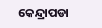କେନ୍ଦ୍ରାପଡା